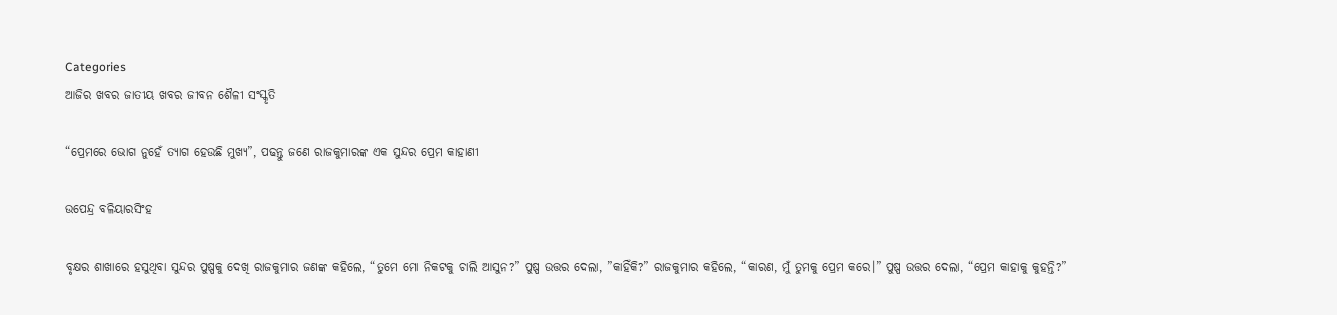Categories
ଆଜିର ଖବର ଜାତୀୟ ଖବର ଜୀବନ ଶୈଳୀ ସଂସ୍କୃତି

“ପ୍ରେମରେ ଭୋଗ ନୁହେଁ ତ୍ୟାଗ ହେଉଛି ମୁଖ୍ୟ”, ପଢନ୍ତୁ ଜଣେ ରାଜକୁମାରଙ୍କ ଏକ ସୁନ୍ଦର ପ୍ରେମ କାହାଣୀ

ଉପେନ୍ଦ୍ର ବଳିୟାରସିଂହ

ବୃକ୍ଷର ଶାଖାରେ ହସୁଥିବା ସୁନ୍ଦର ପୁଷ୍ପକୁ ଦେଖି ରାଜକୁମାର ଜଣଙ୍କ କହିଲେ, “ତୁମେ ମୋ ନିକଟକୁ ଚାଲି ଆସୁନ?” ପୁଷ୍ପ ଉତ୍ତର ଦେଲା, ”କାହିଁକି?” ରାଜକୁମାର କହିଲେ, “କାରଣ, ମୁଁ ତୁମକୁ ପ୍ରେମ କରେ।” ପୁଷ୍ପ ଉତ୍ତର ଦେଲା, “ପ୍ରେମ କାହାକୁ କୁହନ୍ତି?”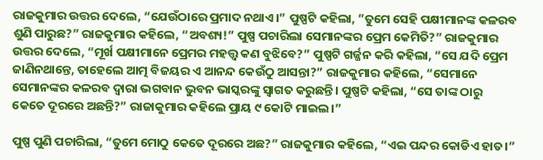ରାଜକୁମାର ଉତ୍ତର ଦେଲେ, “ଯେଉଁଠାରେ ପ୍ରମାଦ ନଥାଏ।” ପୁଷ୍ପଟି କହିଲା, ”ତୁମେ ସେହି ପକ୍ଷୀମାନଙ୍କ କଳରବ ଶୁଣି ପାରୁଛ?” ରାଜକୁମାର କହିଲେ, “ଅବଶ୍ୟ!” ପୁଷ୍ପ ପଚାରିଲା ସେମାନଙ୍କର ପ୍ରେମ କେମିତି?” ରାଜକୁମାର ଉତ୍ତର ଦେଲେ, “ମୂର୍ଖ ପକ୍ଷୀମାନେ ପ୍ରେମର ମହତ୍ତ୍ଵ କଣ ବୁଝିବେ?” ପୁଷ୍ପଟି ଗର୍ଜ୍ଜନ କରି କହିଲା, “ସେ ଯଦି ପ୍ରେମ ଜାଣିନଥାନ୍ତେ, ତାହେଲେ ଆତ୍ମ ବିଜୟର ଏ ଆନନ୍ଦ କେଉଁଠୁ ଆସନ୍ତା?” ରାଜକୁମାର କହିଲେ, “ସେମାନେ ସେମାନଙ୍କର କଳରବ ଦ୍ଵାରା ଭଗବାନ ଭୁବନ ଭାସ୍କରଙ୍କୁ ସ୍ଵାଗତ କରୁଛନ୍ତି। ପୁଷ୍ପଟି କହିଲା, “ସେ ତାଙ୍କ ଠାରୁ କେତେ ଦୂରରେ ଅଛନ୍ତି?” ରାଜାକୁମାର କହିଲେ ପ୍ରାୟ ୯ କୋଟି ମାଇଲ।”

ପୁଷ୍ପ ପୁଣି ପଚାରିଲା, “ତୁମେ ମୋଠୁ କେତେ ଦୂରରେ ଅଛ?” ରାଜକୁମାର କହିଲେ, “ଏଇ ପନ୍ଦର କୋଡିଏ ହାତ।”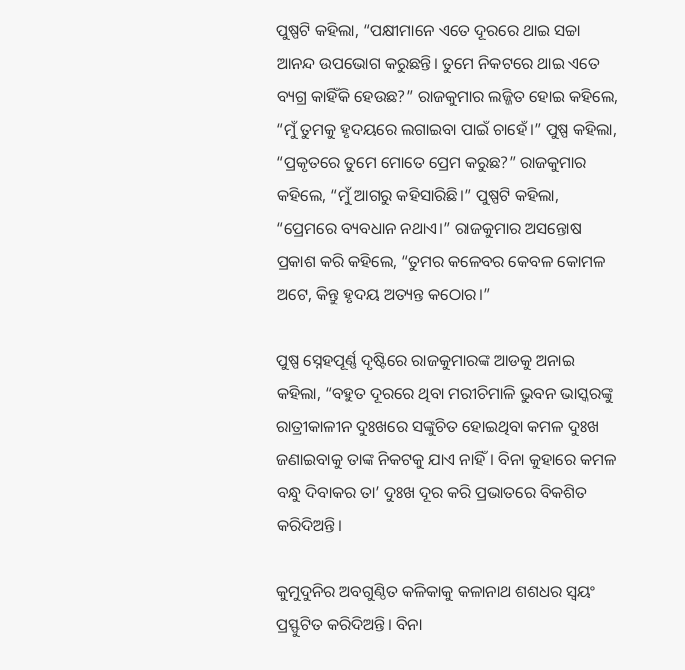ପୁଷ୍ପଟି କହିଲା, “ପକ୍ଷୀମାନେ ଏତେ ଦୂରରେ ଥାଇ ସଚ୍ଚା ଆନନ୍ଦ ଉପଭୋଗ କରୁଛନ୍ତି। ତୁମେ ନିକଟରେ ଥାଇ ଏତେ ବ୍ୟଗ୍ର କାହିଁକି ହେଉଛ?” ରାଜକୁମାର ଲଜ୍ଜିତ ହୋଇ କହିଲେ, “ମୁଁ ତୁମକୁ ହୃଦୟରେ ଲଗାଇବା ପାଇଁ ଚାହେଁ।” ପୁଷ୍ପ କହିଲା, “ପ୍ରକୃତରେ ତୁମେ ମୋତେ ପ୍ରେମ କରୁଛ?” ରାଜକୁମାର କହିଲେ, “ମୁଁ ଆଗରୁ କହିସାରିଛି।” ପୁଷ୍ପଟି କହିଲା, “ପ୍ରେମରେ ବ୍ୟବଧାନ ନଥାଏ।” ରାଜକୁମାର ଅସନ୍ତୋଷ ପ୍ରକାଶ କରି କହିଲେ, “ତୁମର କଳେବର କେବଳ କୋମଳ ଅଟେ, କିନ୍ତୁ ହୃଦୟ ଅତ୍ୟନ୍ତ କଠୋର।”

ପୁଷ୍ପ ସ୍ନେହପୂର୍ଣ୍ଣ ଦୃଷ୍ଟିରେ ରାଜକୁମାରଙ୍କ ଆଡକୁ ଅନାଇ କହିଲା, “ବହୁତ ଦୂରରେ ଥିବା ମରୀଚିମାଳି ଭୁବନ ଭାସ୍କରଙ୍କୁ ରାତ୍ରୀକାଳୀନ ଦୁଃଖରେ ସଙ୍କୁଚିତ ହୋଇଥିବା କମଳ ଦୁଃଖ ଜଣାଇବାକୁ ତାଙ୍କ ନିକଟକୁ ଯାଏ ନାହିଁ। ବିନା କୁହାରେ କମଳ ବନ୍ଧୁ ଦିବାକର ତା’ ଦୁଃଖ ଦୂର କରି ପ୍ରଭାତରେ ବିକଶିତ କରିଦିଅନ୍ତି।

କୁମୁଦୁନିର ଅବଗୁଣ୍ଠିତ କଳିକାକୁ କଳାନାଥ ଶଶଧର ସ୍ଵୟଂ ପ୍ରସ୍ଫୁଟିତ କରିଦିଅନ୍ତି। ବିନା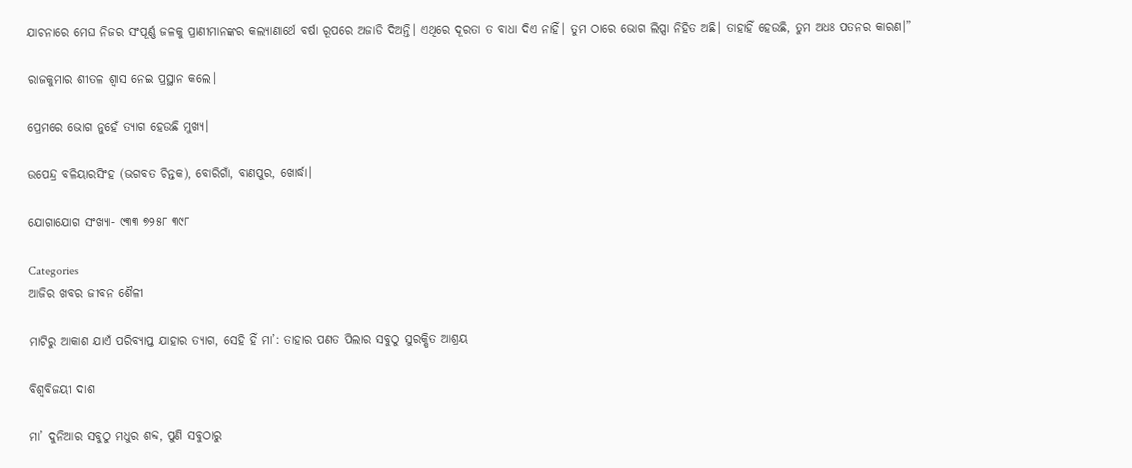ଯାଚନାରେ ମେଘ ନିଜର ସଂପୂର୍ଣ୍ଣ ଜଳକୁ ପ୍ରାଣୀମାନଙ୍କର କଲ୍ୟାଣାର୍ଥେ ବର୍ଷା ରୂପରେ ଅଜାଡି ଦିଅନ୍ତି। ଏଥିରେ ଦୂରତା ତ ବାଧା ଦିଏ ନାହିଁ। ତୁମ ଠାରେ ଭୋଗ ଲିପ୍ସା ନିହିତ ଅଛି। ତାହାହିଁ ହେଉଛି, ତୁମ ଅଧଃ ପତନର କାରଣ।”

ରାଜକୁମାର ଶୀତଳ ଶ୍ଵାସ ନେଇ ପ୍ରସ୍ଥାନ କଲେ।

ପ୍ରେମରେ ଭୋଗ ନୁହେଁ ତ୍ୟାଗ ହେଉଛି ମୁଖ୍ୟ।

ଉପେନ୍ଦ୍ର ବଳିୟାରସିଂହ (ଭଗବତ ଚିନ୍ତକ), ବୋରିଗାଁ, ବାଣପୁର, ଖୋର୍ଦ୍ଧା।

ଯୋଗାଯୋଗ ସଂଖ୍ୟା- ୯୩୩ ୭୨୫୮ ୩୯୮

Categories
ଆଜିର ଖବର ଜୀବନ ଶୈଳୀ

ମାଟିରୁ ଆକାଶ ଯାଏଁ ପରିବ୍ୟାପ୍ତ ଯାହାର ତ୍ୟାଗ, ସେହି ହିଁ ମା’: ତାହାର ପଣତ ପିଲାର ସବୁଠୁ ସୁରକ୍ଷିତ ଆଶ୍ରୟ

ବିଶ୍ବବିଜୟୀ ଦାଶ

ମା’ ଦୁନିଆର ସବୁଠୁ ମଧୁର ଶବ୍ଦ, ପୁଣି ସବୁଠାରୁ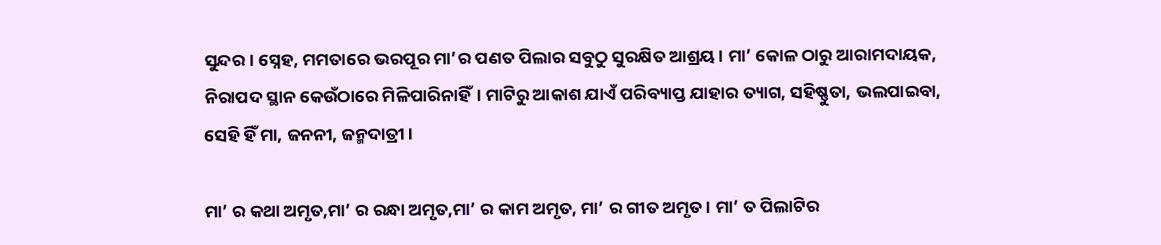ସୁନ୍ଦର। ସ୍ନେହ, ମମତାରେ ଭରପୂର ମା’ର ପଣତ ପିଲାର ସବୁଠୁ ସୁରକ୍ଷିତ ଆଶ୍ରୟ। ମା’ କୋଳ ଠାରୁ ଆରାମଦାୟକ, ନିରାପଦ ସ୍ଥାନ କେଉଁଠାରେ ମିଳିପାରିନାହିଁ। ମାଟିରୁ ଆକାଶ ଯାଏଁ ପରିବ୍ୟାପ୍ତ ଯାହାର ତ୍ୟାଗ, ସହିଷ୍ଣୁତା, ଭଲପାଇବା, ସେହି ହିଁ ମା, ଜନନୀ, ଜନ୍ମଦାତ୍ରୀ।

ମା’ ର କଥା ଅମୃତ,ମା’ ର ରନ୍ଧା ଅମୃତ,ମା’ ର କାମ ଅମୃତ, ମା’ ର ଗୀତ ଅମୃତ। ମା’ ତ ପିଲାଟିର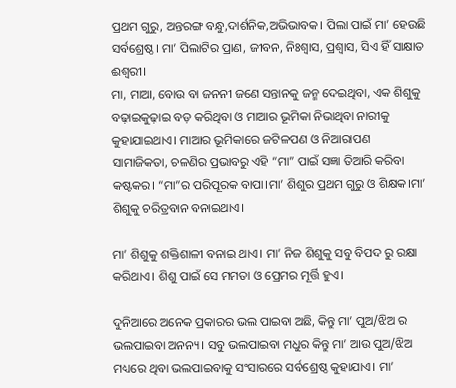ପ୍ରଥମ ଗୁରୁ, ଅନ୍ତରଙ୍ଗ ବନ୍ଧୁ,ଦାର୍ଶନିକ,ଅଭିଭାବକ। ପିଲା ପାଇଁ ମା’ ହେଉଛି ସର୍ବଶ୍ରେଷ୍ଠ। ମା’ ପିଲାଟିର ପ୍ରାଣ, ଜୀବନ, ନିଃଶ୍ବାସ, ପ୍ରଶ୍ବାସ, ସିଏ ହିଁ ସାକ୍ଷାତ ଈଶ୍ବରୀ।
ମା, ମାଆ, ବୋଉ ବା ଜନନୀ ଜଣେ ସନ୍ତାନକୁ ଜନ୍ମ ଦେଇଥିବା, ଏକ ଶିଶୁକୁ ବଢ଼ାଇକୁଢ଼ାଇ ବଡ଼ କରିଥିବା ଓ ମାଆର ଭୂମିକା ନିଭାଥିବା ନାରୀକୁ କୁହାଯାଇଥାଏ। ମାଆର ଭୂମିକାରେ ଜଟିଳପଣ ଓ ନିଆରାପଣ ସାମାଜିକତା, ଚଳଣିର ପ୍ରଭାବରୁ ଏହି “ମା” ପାଇଁ ସଜ୍ଞା ତିଆରି କରିବା କଷ୍ଟକର। “ମା”ର ପରିପୂରକ ବାପା।ମା’ ଶିଶୁର ପ୍ରଥମ ଗୁରୁ ଓ ଶିକ୍ଷକ।ମା’ ଶିଶୁକୁ ଚରିତ୍ରବାନ ବନାଇଥାଏ।

ମା’ ଶିଶୁକୁ ଶକ୍ତିଶାଳୀ ବନାଇ ଥାଏ। ମା’ ନିଜ ଶିଶୁକୁ ସବୁ ବିପଦ ରୁ ରକ୍ଷା କରିଥାଏ। ଶିଶୁ ପାଇଁ ସେ ମମତା ଓ ପ୍ରେମର ମୂର୍ତ୍ତି ହୁଏ।

ଦୁନିଆରେ ଅନେକ ପ୍ରକାରର ଭଲ ପାଇବା ଅଛି, କିନ୍ତୁ ମା’ ପୁଅ/ଝିଅ ର ଭଲପାଇବା ଅନନ୍ୟ। ସବୁ ଭଲପାଇବା ମଧୁର କିନ୍ତୁ ମା’ ଆଉ ପୁଅ/ଝିଅ ମଧ୍ୟରେ ଥିବା ଭଲପାଇବାକୁ ସଂସାରରେ ସର୍ବଶ୍ରେଷ୍ଠ କୁହାଯାଏ। ମା’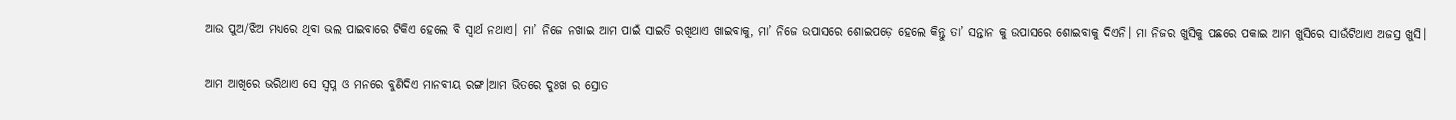ଆଉ ପୁଅ/ଝିଅ ମଧ୍ୟରେ ଥିବା ଭଲ ପାଇବାରେ ଟିକିଏ ହେଲେ ବି ସ୍ବାର୍ଥ ନଥାଏ। ମା’ ନିଜେ ନଖାଇ ଆମ ପାଇଁ ସାଇତି ରଖିଥାଏ ଖାଇବାକୁ, ମା’ ନିଜେ ଉପାସରେ ଶୋଇପଡ଼େ ହେଲେ କିନ୍ତୁ ତା’ ସନ୍ତାନ କୁ ଉପାସରେ ଶୋଇବାକୁ ଦିଏନି। ମା ନିଜର ଖୁସିକୁ ପଛରେ ପକାଇ ଆମ ଖୁସିରେ ସାଉଁଟିଥାଏ ଅଜସ୍ର ଖୁସି।

ଆମ ଆଖିରେ ଭରିଥାଏ ସେ ସ୍ବପ୍ନ ଓ ମନରେ ବୁଣିଦିଏ ମାନବୀୟ ରଙ୍ଗ।ଆମ ଭିତରେ ଦୁଃଖ ର ସ୍ରୋତ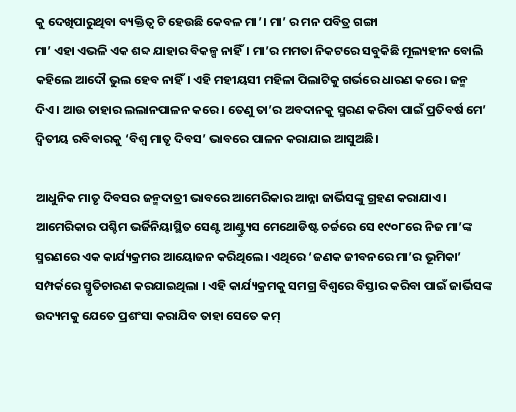କୁ ଦେଖିପାରୁଥିବା ବ୍ୟକ୍ତିତ୍ବ ଟି ହେଉଛି କେବଳ ମା’। ମା’ ର ମନ ପବିତ୍ର ଗଙ୍ଗା
ମା’ ଏହା ଏଭଳି ଏକ ଶବ୍ଦ ଯାହାର ବିକଳ୍ପ ନାହିଁ। ମା’ର ମମତା ନିକଟରେ ସବୁକିଛି ମୂଲ୍ୟହୀନ ବୋଲି କହିଲେ ଆଦୌ ଭୁଲ ହେବ ନାହିଁ। ଏହି ମହୀୟସୀ ମହିଳା ପିଲାଟିକୁ ଗର୍ଭରେ ଧାରଣ କରେ। ଜନ୍ମ ଦିଏ। ଆଉ ତାହାର ଲଲାନପାଳନ କରେ। ତେଣୁ ତା’ର ଅବଦାନକୁ ସ୍ମରଣ କରିବା ପାଇଁ ପ୍ରତିବର୍ଷ ମେ’ ଦ୍ଵିତୀୟ ରବିବାରକୁ ‘ବିଶ୍ଵ ମାତୃ ଦିବସ’ ଭାବରେ ପାଳନ କରାଯାଇ ଆସୁଅଛି।

ଆଧୁନିକ ମାତୃ ଦିବସର ଜନ୍ମଦାତ୍ରୀ ଭାବରେ ଆମେରିକାର ଆନ୍ନା ଜାର୍ଭିସଙ୍କୁ ଗ୍ରହଣ କରାଯାଏ। ଆମେରିକାର ପଶ୍ଚିମ ଭର୍ଜିନିୟାସ୍ଥିତ ସେଣ୍ଟ ଆଣ୍ଟ୍ର୍ୟୁସ ମେଥୋଡିଷ୍ଟ ଚର୍ଚ୍ଚରେ ସେ ୧୯୦୮ରେ ନିଜ ମା’ଙ୍କ ସ୍ମରଣରେ ଏକ କାର୍ଯ୍ୟକ୍ରମର ଆୟୋଜନ କରିଥିଲେ। ଏଥିରେ ‘ଜଣକ ଜୀବନରେ ମା’ର ଭୂମିକା’ ସମ୍ପର୍କରେ ସ୍ମୃତିଚାରଣ କରଯାଇଥିଲା । ଏହି କାର୍ଯ୍ୟକ୍ରମକୁ ସମଗ୍ର ବିଶ୍ଵରେ ବିସ୍ତାର କରିବା ପାଇଁ ଜାର୍ଭିସଙ୍କ ଉଦ୍ୟମକୁ ଯେତେ ପ୍ରଶଂସା କରାଯିବ ତାହା ସେତେ କମ୍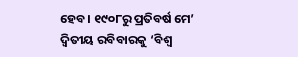ହେବ। ୧୯୦୮ରୁ ପ୍ରତିବର୍ଷ ମେ’ ଦ୍ଵିତୀୟ ରବିବାରକୁ ‘ବିଶ୍ଵ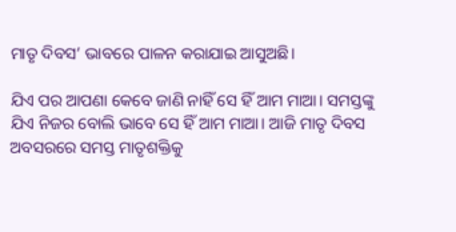ମାତୃ ଦିବସ’ ଭାବରେ ପାଳନ କରାଯାଇ ଆସୁଅଛି।

ଯିଏ ପର ଆପଣା କେବେ ଜାଣି ନାହିଁ ସେ ହିଁ ଆମ ମାଆ। ସମସ୍ତଙ୍କୁ ଯିଏ ନିଜର ବୋଲି ଭାବେ ସେ ହିଁ ଆମ ମାଆ। ଆଜି ମାତୃ ଦିବସ ଅବସରରେ ସମସ୍ତ ମାତୃଶକ୍ତିକୁ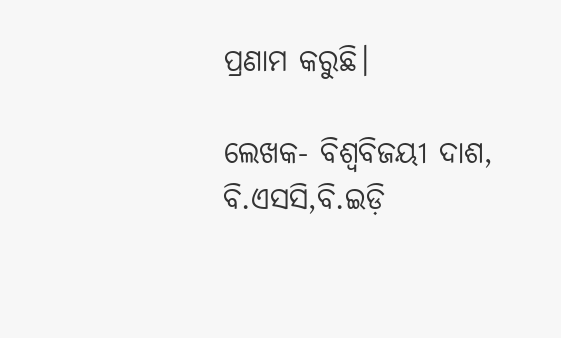ପ୍ରଣାମ କରୁଛି।

ଲେଖକ- ବିଶ୍ବବିଜୟୀ ଦାଶ, ବି.ଏସସି,ବି.ଇଡ଼ି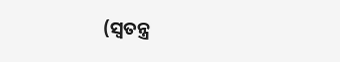(ସ୍ବତନ୍ତ୍ର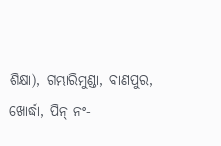ଶିକ୍ଷା), ଗମ୍ଭାରିମୁଣ୍ଡା, ବାଣପୁର, ଖୋର୍ଦ୍ଧା, ପିନ୍ ନଂ-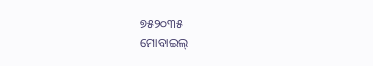୭୫୨୦୩୫
ମୋବାଇଲ୍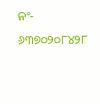ନଂ- ୬୩୭୦୨୦୮୪୨୮